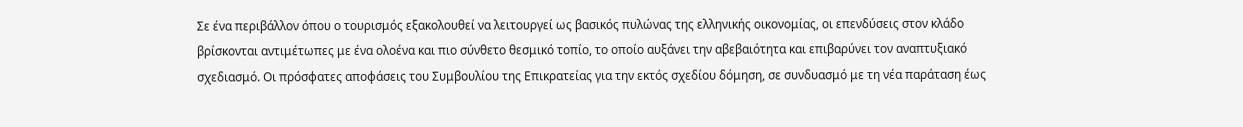Σε ένα περιβάλλον όπου ο τουρισμός εξακολουθεί να λειτουργεί ως βασικός πυλώνας της ελληνικής οικονομίας, οι επενδύσεις στον κλάδο βρίσκονται αντιμέτωπες με ένα ολοένα και πιο σύνθετο θεσμικό τοπίο, το οποίο αυξάνει την αβεβαιότητα και επιβαρύνει τον αναπτυξιακό σχεδιασμό. Οι πρόσφατες αποφάσεις του Συμβουλίου της Επικρατείας για την εκτός σχεδίου δόμηση, σε συνδυασμό με τη νέα παράταση έως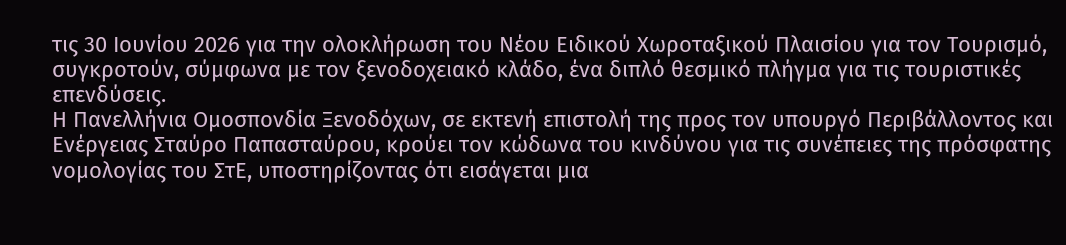τις 30 Ιουνίου 2026 για την ολοκλήρωση του Νέου Ειδικού Χωροταξικού Πλαισίου για τον Τουρισμό, συγκροτούν, σύμφωνα με τον ξενοδοχειακό κλάδο, ένα διπλό θεσμικό πλήγμα για τις τουριστικές επενδύσεις.
Η Πανελλήνια Ομοσπονδία Ξενοδόχων, σε εκτενή επιστολή της προς τον υπουργό Περιβάλλοντος και Ενέργειας Σταύρο Παπασταύρου, κρούει τον κώδωνα του κινδύνου για τις συνέπειες της πρόσφατης νομολογίας του ΣτΕ, υποστηρίζοντας ότι εισάγεται μια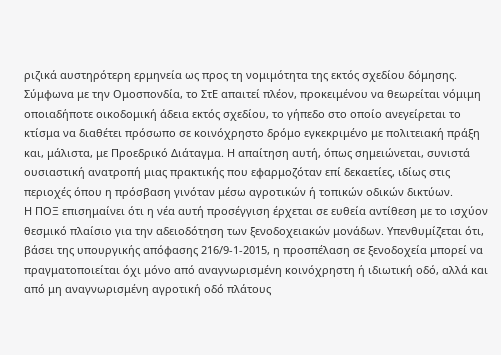ριζικά αυστηρότερη ερμηνεία ως προς τη νομιμότητα της εκτός σχεδίου δόμησης. Σύμφωνα με την Ομοσπονδία, το ΣτΕ απαιτεί πλέον, προκειμένου να θεωρείται νόμιμη οποιαδήποτε οικοδομική άδεια εκτός σχεδίου, το γήπεδο στο οποίο ανεγείρεται το κτίσμα να διαθέτει πρόσωπο σε κοινόχρηστο δρόμο εγκεκριμένο με πολιτειακή πράξη και, μάλιστα, με Προεδρικό Διάταγμα. Η απαίτηση αυτή, όπως σημειώνεται, συνιστά ουσιαστική ανατροπή μιας πρακτικής που εφαρμοζόταν επί δεκαετίες, ιδίως στις περιοχές όπου η πρόσβαση γινόταν μέσω αγροτικών ή τοπικών οδικών δικτύων.
Η ΠΟΞ επισημαίνει ότι η νέα αυτή προσέγγιση έρχεται σε ευθεία αντίθεση με το ισχύον θεσμικό πλαίσιο για την αδειοδότηση των ξενοδοχειακών μονάδων. Υπενθυμίζεται ότι, βάσει της υπουργικής απόφασης 216/9-1-2015, η προσπέλαση σε ξενοδοχεία μπορεί να πραγματοποιείται όχι μόνο από αναγνωρισμένη κοινόχρηστη ή ιδιωτική οδό, αλλά και από μη αναγνωρισμένη αγροτική οδό πλάτους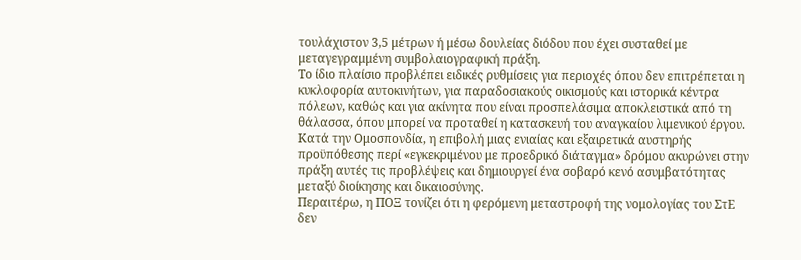τουλάχιστον 3,5 μέτρων ή μέσω δουλείας διόδου που έχει συσταθεί με μεταγεγραμμένη συμβολαιογραφική πράξη.
Το ίδιο πλαίσιο προβλέπει ειδικές ρυθμίσεις για περιοχές όπου δεν επιτρέπεται η κυκλοφορία αυτοκινήτων, για παραδοσιακούς οικισμούς και ιστορικά κέντρα πόλεων, καθώς και για ακίνητα που είναι προσπελάσιμα αποκλειστικά από τη θάλασσα, όπου μπορεί να προταθεί η κατασκευή του αναγκαίου λιμενικού έργου. Κατά την Ομοσπονδία, η επιβολή μιας ενιαίας και εξαιρετικά αυστηρής προϋπόθεσης περί «εγκεκριμένου με προεδρικό διάταγμα» δρόμου ακυρώνει στην πράξη αυτές τις προβλέψεις και δημιουργεί ένα σοβαρό κενό ασυμβατότητας μεταξύ διοίκησης και δικαιοσύνης.
Περαιτέρω, η ΠΟΞ τονίζει ότι η φερόμενη μεταστροφή της νομολογίας του ΣτΕ δεν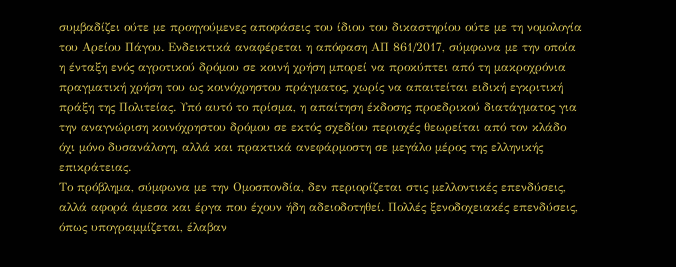συμβαδίζει ούτε με προηγούμενες αποφάσεις του ίδιου του δικαστηρίου ούτε με τη νομολογία του Αρείου Πάγου. Ενδεικτικά αναφέρεται η απόφαση ΑΠ 861/2017, σύμφωνα με την οποία η ένταξη ενός αγροτικού δρόμου σε κοινή χρήση μπορεί να προκύπτει από τη μακροχρόνια πραγματική χρήση του ως κοινόχρηστου πράγματος, χωρίς να απαιτείται ειδική εγκριτική πράξη της Πολιτείας. Υπό αυτό το πρίσμα, η απαίτηση έκδοσης προεδρικού διατάγματος για την αναγνώριση κοινόχρηστου δρόμου σε εκτός σχεδίου περιοχές θεωρείται από τον κλάδο όχι μόνο δυσανάλογη, αλλά και πρακτικά ανεφάρμοστη σε μεγάλο μέρος της ελληνικής επικράτειας.
Το πρόβλημα, σύμφωνα με την Ομοσπονδία, δεν περιορίζεται στις μελλοντικές επενδύσεις, αλλά αφορά άμεσα και έργα που έχουν ήδη αδειοδοτηθεί. Πολλές ξενοδοχειακές επενδύσεις, όπως υπογραμμίζεται, έλαβαν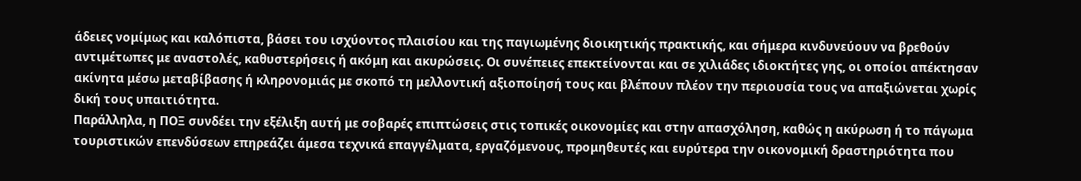άδειες νομίμως και καλόπιστα, βάσει του ισχύοντος πλαισίου και της παγιωμένης διοικητικής πρακτικής, και σήμερα κινδυνεύουν να βρεθούν αντιμέτωπες με αναστολές, καθυστερήσεις ή ακόμη και ακυρώσεις. Οι συνέπειες επεκτείνονται και σε χιλιάδες ιδιοκτήτες γης, οι οποίοι απέκτησαν ακίνητα μέσω μεταβίβασης ή κληρονομιάς με σκοπό τη μελλοντική αξιοποίησή τους και βλέπουν πλέον την περιουσία τους να απαξιώνεται χωρίς δική τους υπαιτιότητα.
Παράλληλα, η ΠΟΞ συνδέει την εξέλιξη αυτή με σοβαρές επιπτώσεις στις τοπικές οικονομίες και στην απασχόληση, καθώς η ακύρωση ή το πάγωμα τουριστικών επενδύσεων επηρεάζει άμεσα τεχνικά επαγγέλματα, εργαζόμενους, προμηθευτές και ευρύτερα την οικονομική δραστηριότητα που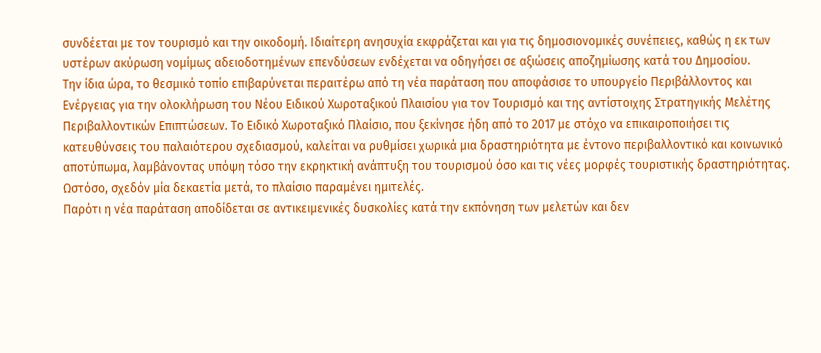συνδέεται με τον τουρισμό και την οικοδομή. Ιδιαίτερη ανησυχία εκφράζεται και για τις δημοσιονομικές συνέπειες, καθώς η εκ των υστέρων ακύρωση νομίμως αδειοδοτημένων επενδύσεων ενδέχεται να οδηγήσει σε αξιώσεις αποζημίωσης κατά του Δημοσίου.
Την ίδια ώρα, το θεσμικό τοπίο επιβαρύνεται περαιτέρω από τη νέα παράταση που αποφάσισε το υπουργείο Περιβάλλοντος και Ενέργειας για την ολοκλήρωση του Νέου Ειδικού Χωροταξικού Πλαισίου για τον Τουρισμό και της αντίστοιχης Στρατηγικής Μελέτης Περιβαλλοντικών Επιπτώσεων. Το Ειδικό Χωροταξικό Πλαίσιο, που ξεκίνησε ήδη από το 2017 με στόχο να επικαιροποιήσει τις κατευθύνσεις του παλαιότερου σχεδιασμού, καλείται να ρυθμίσει χωρικά μια δραστηριότητα με έντονο περιβαλλοντικό και κοινωνικό αποτύπωμα, λαμβάνοντας υπόψη τόσο την εκρηκτική ανάπτυξη του τουρισμού όσο και τις νέες μορφές τουριστικής δραστηριότητας. Ωστόσο, σχεδόν μία δεκαετία μετά, το πλαίσιο παραμένει ημιτελές.
Παρότι η νέα παράταση αποδίδεται σε αντικειμενικές δυσκολίες κατά την εκπόνηση των μελετών και δεν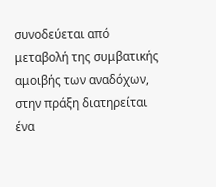συνοδεύεται από μεταβολή της συμβατικής αμοιβής των αναδόχων, στην πράξη διατηρείται ένα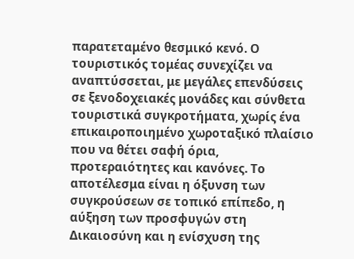παρατεταμένο θεσμικό κενό. Ο τουριστικός τομέας συνεχίζει να αναπτύσσεται, με μεγάλες επενδύσεις σε ξενοδοχειακές μονάδες και σύνθετα τουριστικά συγκροτήματα, χωρίς ένα επικαιροποιημένο χωροταξικό πλαίσιο που να θέτει σαφή όρια, προτεραιότητες και κανόνες. Το αποτέλεσμα είναι η όξυνση των συγκρούσεων σε τοπικό επίπεδο, η αύξηση των προσφυγών στη Δικαιοσύνη και η ενίσχυση της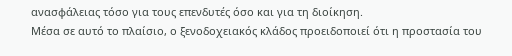ανασφάλειας τόσο για τους επενδυτές όσο και για τη διοίκηση.
Μέσα σε αυτό το πλαίσιο, ο ξενοδοχειακός κλάδος προειδοποιεί ότι η προστασία του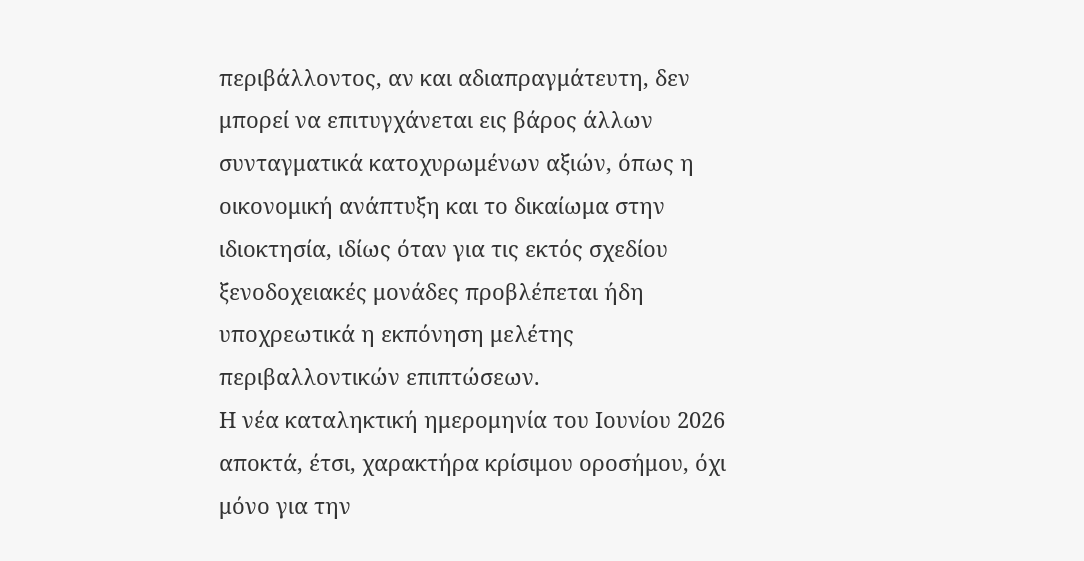περιβάλλοντος, αν και αδιαπραγμάτευτη, δεν μπορεί να επιτυγχάνεται εις βάρος άλλων συνταγματικά κατοχυρωμένων αξιών, όπως η οικονομική ανάπτυξη και το δικαίωμα στην ιδιοκτησία, ιδίως όταν για τις εκτός σχεδίου ξενοδοχειακές μονάδες προβλέπεται ήδη υποχρεωτικά η εκπόνηση μελέτης περιβαλλοντικών επιπτώσεων.
Η νέα καταληκτική ημερομηνία του Ιουνίου 2026 αποκτά, έτσι, χαρακτήρα κρίσιμου οροσήμου, όχι μόνο για την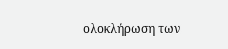ολοκλήρωση των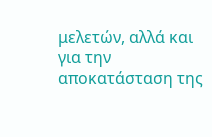μελετών, αλλά και για την αποκατάσταση της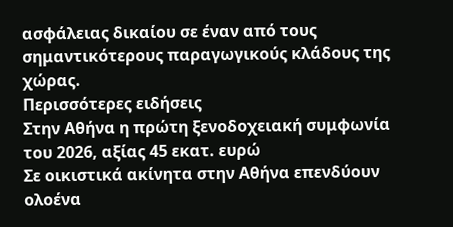ασφάλειας δικαίου σε έναν από τους σημαντικότερους παραγωγικούς κλάδους της χώρας.
Περισσότερες ειδήσεις
Στην Αθήνα η πρώτη ξενοδοχειακή συμφωνία του 2026, αξίας 45 εκατ. ευρώ
Σε οικιστικά ακίνητα στην Αθήνα επενδύουν ολοένα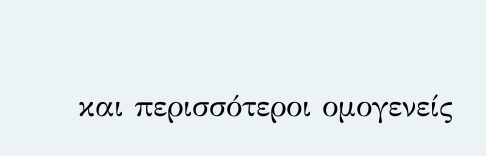και περισσότεροι ομογενείς